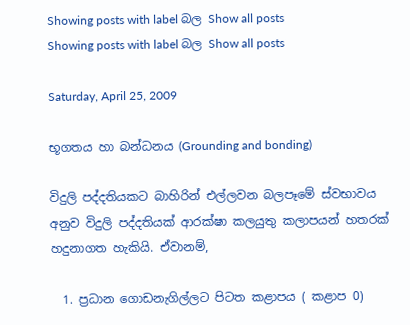Showing posts with label බල Show all posts
Showing posts with label බල Show all posts

Saturday, April 25, 2009

භූගතය හා බන්ධනය (Grounding and bonding)

විදුලි පද්දතියකට බාහිරින් එල්ලවන බලපෑමේ ස්වභාවය අනුව විදුලි පද්දතියක් ආරක්ෂා කලයුතු කලාපයන් හතරක් හදුනාගත හැකියි. ඒවානම්,

  1. ප්‍රධාන ගොඩනැගිල්ලට පිටත කළාපය ( කළාප 0)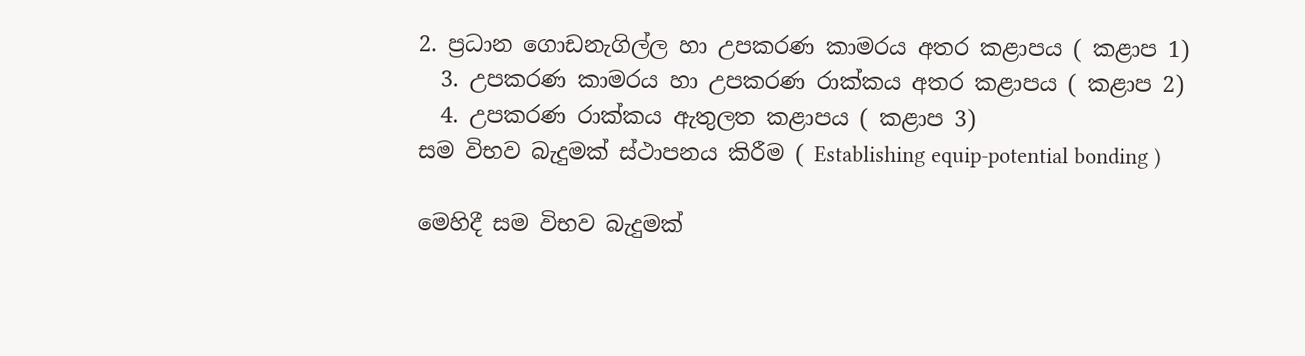2. ප්‍රධාන ගොඩනැගිල්ල හා උපකරණ කාමරය අතර කළාපය ( කළාප 1)
  3. උපකරණ කාමරය හා උපකරණ රාක්කය අතර කළාපය ( කළාප 2)
  4. උපකරණ රාක්කය ඇතුලත කළාපය ( කළාප 3)
සම විභව බැදුමක් ‍ස්ථාපනය කිරීම ( Establishing equip-potential bonding )

මෙහිදී සම විභව බැදුමක්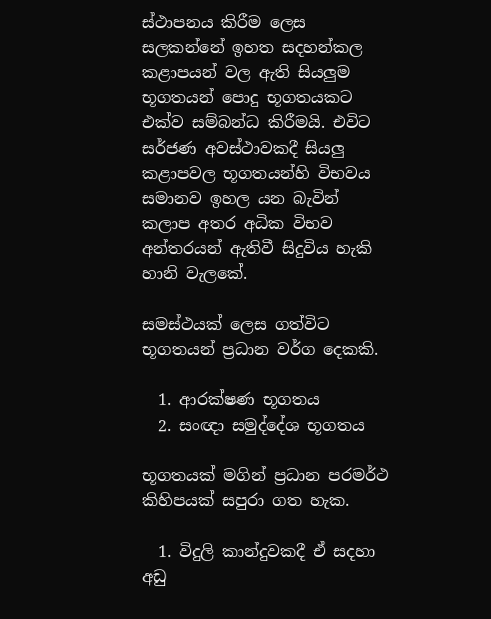ස්ථාපනය කිරීම ලෙස සලකන්නේ ඉහත සදහන්කල කළාපයන් වල ඇති සියලුම භූගතයන් පොදු භූගතයකට එක්ව සම්බන්ධ කිරීමයි. එවිට සර්ජණ අවස්ථාවකදී සියලු කළාපවල භූගතයන්හි විභවය සමානව ඉහල යන බැවින් කලාප අතර අධික විභව අන්තරයන් ඇතිවී සිදුවිය හැකි හානි වැලකේ.

සමස්ථයක් ලෙස ගත්විට භූගතයන් ප්‍රධාන ‍වර්ග දෙකකි.

  1. ආරක්ෂණ භූගතය
  2. සංඥා සමුද්දේශ භූගතය

භූගතයක් මගින් ප්‍රධාන පරමර්ථ කිහිපයක් සපුරා ගත හැක.

  1. විදුලි කාන්දුවකදී ඒ සදහා අඩු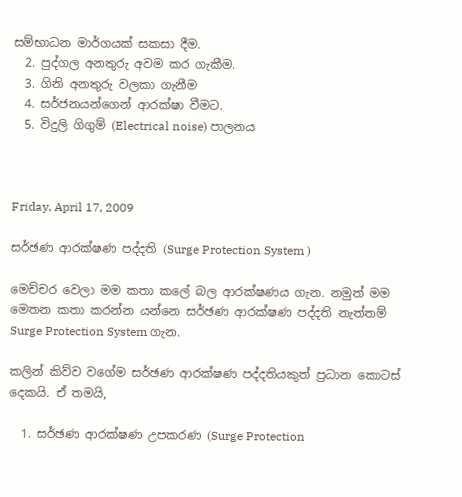සම්භාධන මාර්ගයක් සකසා දීම.
  2. පුද්ගල අනතුරු අවම කර ගැකීම.
  3. ගිනි අනතුරු වලකා ගැනීම
  4. සර්ජනයන්ගෙන් ආරක්ෂා වීමට.
  5. විදුලි ගිගුම් (Electrical noise) පාලනය



Friday, April 17, 2009

සර්ඡණ ආරක්ෂණ පද්දති (Surge Protection System )

මෙච්චර වෙලා මම කතා කලේ බල ආරක්ෂණය ගැන. නමුත් මම මෙතන කතා කරන්න යන්නෙ සර්ඡණ ආරක්ෂණ පද්දති නැත්තම් Surge Protection System ගැන.

කලින් කිව්ව වගේම සර්ඡණ ආරක්ෂණ පද්දතියකුත් ප්‍රධාන කොටස් දෙකයි. ඒ තමයි,

  1. සර්ඡණ ආරක්ෂණ උපකරණ (Surge Protection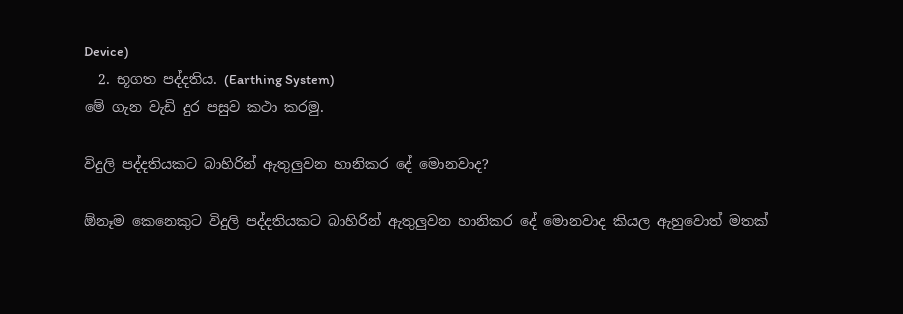Device)
  2. භූගත පද්දතිය. (Earthing System)
මේ ගැන වැඩි දුර පසුව කථා කරමු.

විදුලි පද්දතියකට බාහිරින් ඇතුලුවන හානිකර දේ මොනවාද?

ඕනෑම කෙනෙකුට විදුලි පද්දතියකට බාහිරින් ඇතුලුවන හානිකර දේ මොනවාද කියල ඇහුවොත් මතක්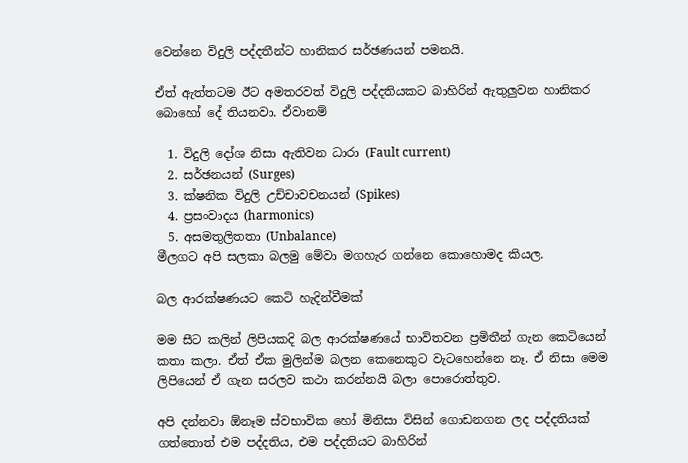වෙන්නෙ විදුලි පද්දතීන්ට හානිකර සර්ඡණයන් පමනයි.

ඒත් ඇත්තටම ඊට අමතරවත් විදුලි පද්දතියකට බාහිරින් ඇතුලුවන හානිකර බොහෝ දේ තියනවා. ඒවානම්

  1. විදුලි දෝශ නිසා ඇතිවන ධාරා (Fault current)
  2. සර්ඡනයන් (Surges)
  3. ක්ෂනික විදුලි උච්චාවචනයන් (Spikes)
  4. ප්‍රසංවාදය (harmonics)
  5. අසමතුලිතතා (Unbalance)
මීලගට අපි සලකා බලමු මේවා මගහැර ගන්නෙ කොහොමද කියල.

බල ආරක්ෂණයට කෙටි හැදින්වීමක්

මම සීට කලින් ලිපියකදි බල ආරක්ෂණයේ භාවිතවන ප්‍රමිතීන් ගැන කෙටියෙන් කතා කලා. ඒත් ඒක මුලින්ම බලන කෙනෙකුට වැටහෙන්නෙ නෑ. ඒ නිසා මෙම ලිපියෙන් ඒ ගැන සරලව කථා කරන්නයි බලා පොරොත්තුව.

අපි දන්නවා ඕනෑම ස්‍වභාවික හෝ මිනිසා විසින් ගොඩනගන ලද පද්දතියක් ගත්තොත් එම පද්දතිය, එම පද්දතියට බාහිරින්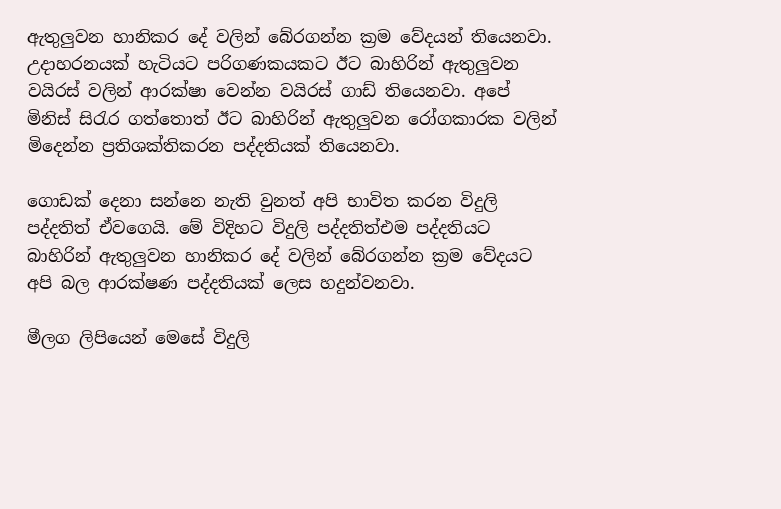ඇතුලුවන හානිකර දේ වලින් බේරගන්න ක්‍රම වේදයන් තියෙනවා. උදාහරනයක් හැටියට පරිගණකයකට ඊට බාහිරින් ඇතුලුවන වයිරස් වලින් ආරක්ෂා වෙන්න වයිරස් ගාඩ් තියෙනවා. අපේ මිනිස් සිරැර ගත්තොත් ඊට බාහිරින් ඇතුලුවන රෝගකාරක වලින් මිදෙන්න ප්‍රතිශක්තිකරන පද්දතියක් තියෙනවා.

ගොඩක් දෙනා සන්නෙ නැති වුනත් අපි භාවිත කරන විදුලි පද්දතිත් ඒවගෙයි. මේ විදිහට විදුලි පද්දතිත්එම පද්දතියට බාහිරින් ඇතුලුවන හානිකර දේ වලින් බේරගන්න ක්‍රම වේදයට අපි බල ආරක්ෂණ පද්දතියක් ලෙස හදුන්වනවා.

මීලග ලිපියෙන් මෙසේ විදුලි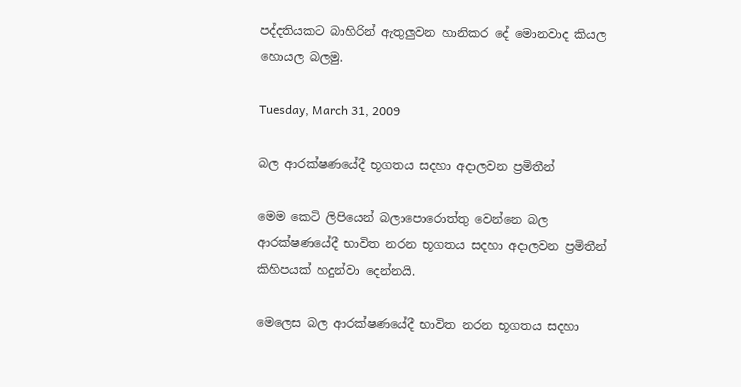පද්දතියකට බාහිරින් ඇතුලුවන හානිකර දේ මොනවාද කියල හොයල බලමු.

Tuesday, March 31, 2009

බල ආරක්ෂණයේදී භූගතය සදහා අදාලවන ප්‍රමිතීන්

මෙම කෙටි ලිපියෙන් බලාපොරොත්තු වෙන්නෙ බල ආරක්ෂණයේදී භාවිත නරන භූගතය සදහා අදාලවන ප්‍රමිතීන් කිහිපයක් හදුන්වා දෙන්නයි.

මෙලෙස බල ආරක්ෂණයේදී භාවිත නරන භූගතය සදහා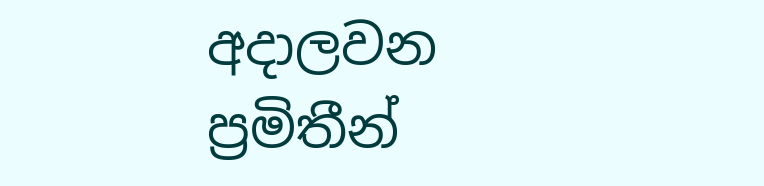අදාලවන ප්‍රමිතීන්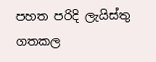පහත පරිදි ලැයිස්තු ගතකල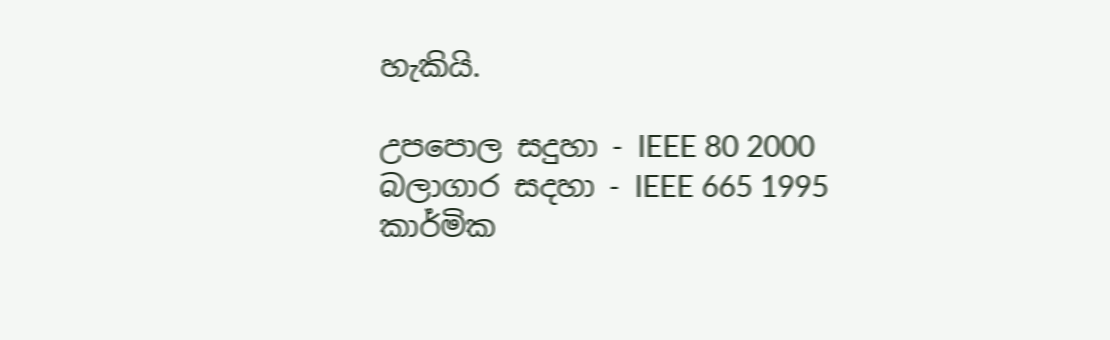හැකියි.

උපපොල සදුහා - IEEE 80 2000
බලාගාර සදහා - IEEE 665 1995
කාර්මික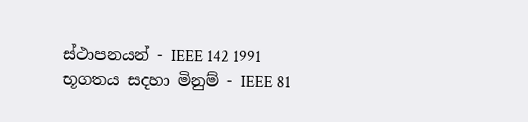ස්ථාපනයන් - IEEE 142 1991
භූගතය සදහා මිනුම් - IEEE 81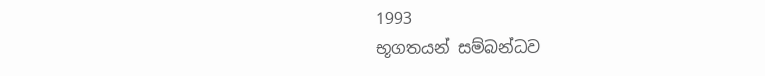1993
භූගතයන් සම්බන්ධව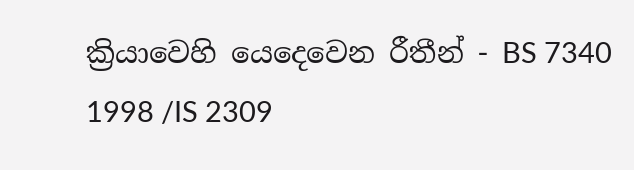ක්‍රියාවෙහි යෙ‍දෙවෙන රීතීන් - BS 7340 1998 /IS 2309